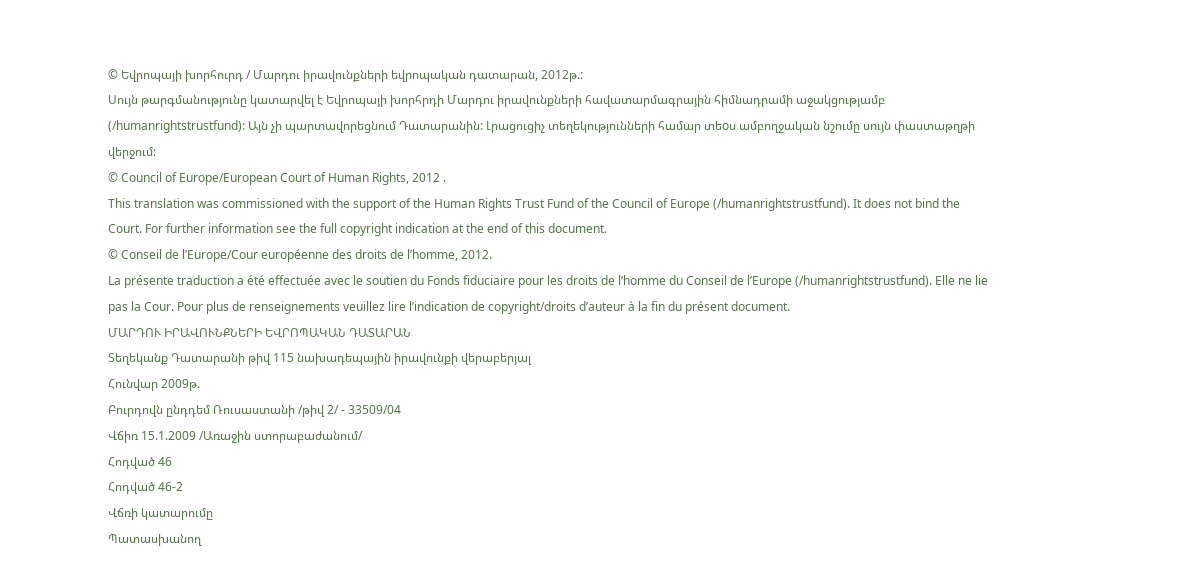© Եվրոպայի խորհուրդ / Մարդու իրավունքների եվրոպական դատարան, 2012թ.:
Սույն թարգմանությունը կատարվել է Եվրոպայի խորհրդի Մարդու իրավունքների հավատարմագրային հիմնադրամի աջակցությամբ (/humanrightstrustfund): Այն չի պարտավորեցնում Դատարանին: Լրացուցիչ տեղեկությունների համար տեoս ամբողջական նշումը սույն փաստաթղթի վերջում:
© Council of Europe/European Court of Human Rights, 2012 .
This translation was commissioned with the support of the Human Rights Trust Fund of the Council of Europe (/humanrightstrustfund). It does not bind the Court. For further information see the full copyright indication at the end of this document.
© Conseil de l’Europe/Cour européenne des droits de l’homme, 2012.
La présente traduction a été effectuée avec le soutien du Fonds fiduciaire pour les droits de l’homme du Conseil de l’Europe (/humanrightstrustfund). Elle ne lie pas la Cour. Pour plus de renseignements veuillez lire l’indication de copyright/droits d’auteur à la fin du présent document.
ՄԱՐԴՈՒ ԻՐԱՎՈՒՆՔՆԵՐԻ ԵՎՐՈՊԱԿԱՆ ԴԱՏԱՐԱՆ
Տեղեկանք Դատարանի թիվ 115 նախադեպային իրավունքի վերաբերյալ
Հունվար 2009թ.
Բուրդովն ընդդեմ Ռուսաստանի /թիվ 2/ - 33509/04
Վճիռ 15.1.2009 /Առաջին ստորաբաժանում/
Հոդված 46
Հոդված 46-2
Վճռի կատարումը
Պատասխանող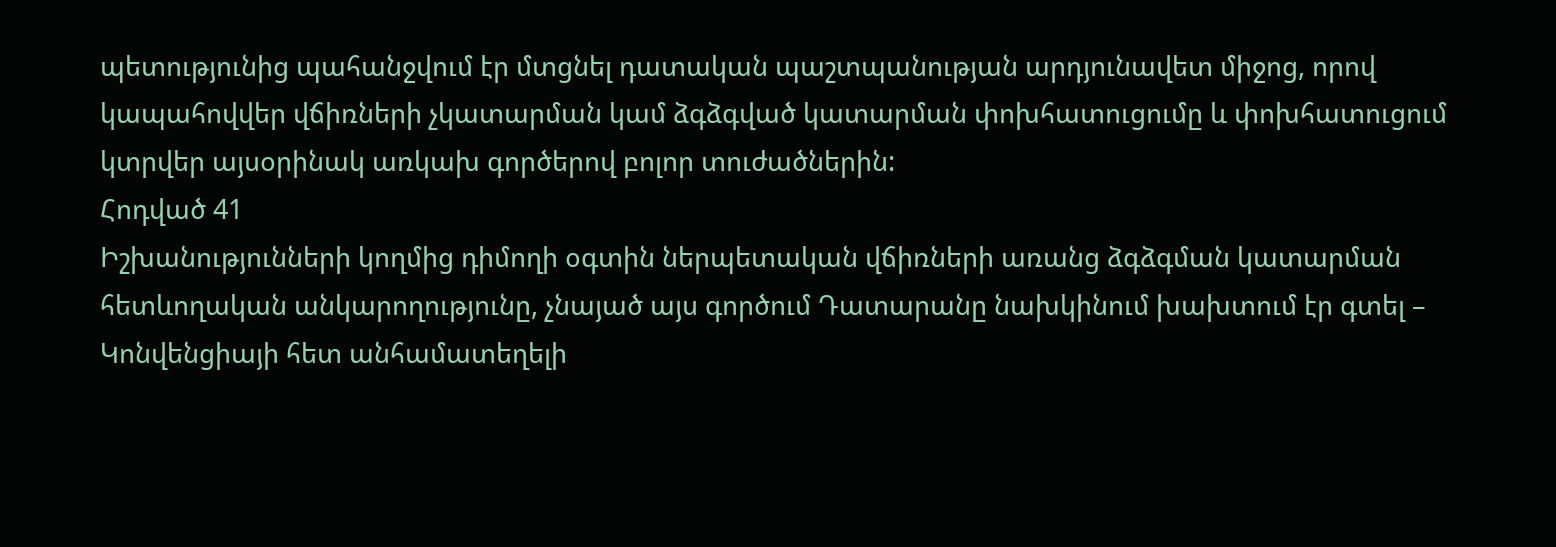պետությունից պահանջվում էր մտցնել դատական պաշտպանության արդյունավետ միջոց, որով կապահովվեր վճիռների չկատարման կամ ձգձգված կատարման փոխհատուցումը և փոխհատուցում կտրվեր այսօրինակ առկախ գործերով բոլոր տուժածներին:
Հոդված 41
Իշխանությունների կողմից դիմողի օգտին ներպետական վճիռների առանց ձգձգման կատարման հետևողական անկարողությունը, չնայած այս գործում Դատարանը նախկինում խախտում էր գտել – Կոնվենցիայի հետ անհամատեղելի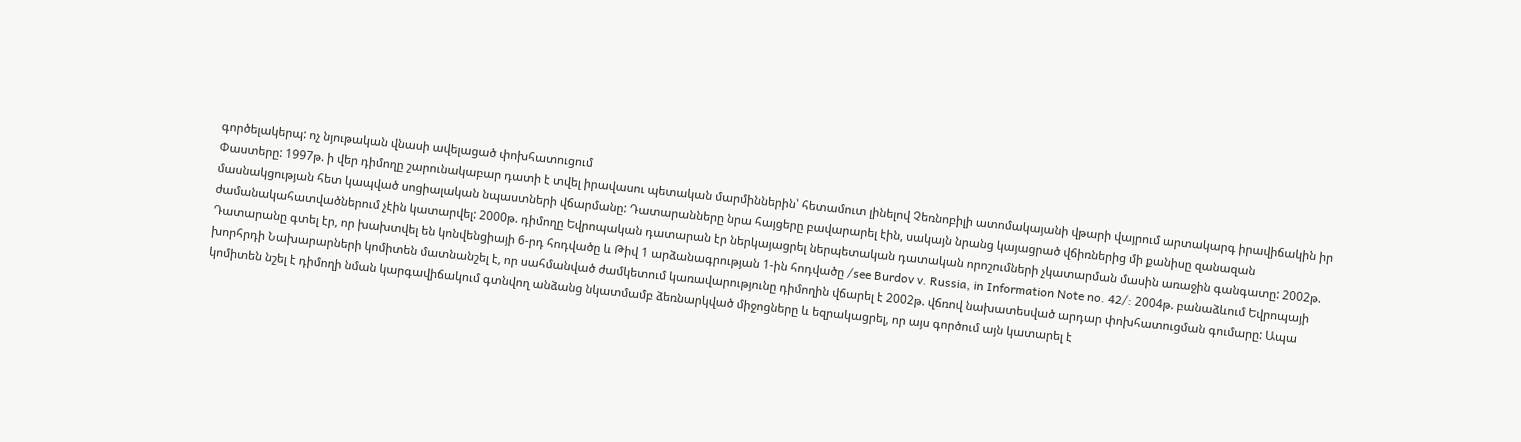գործելակերպ: ոչ նյութական վնասի ավելացած փոխհատուցում
Փաստերը: 1997թ. ի վեր դիմողը շարունակաբար դատի է տվել իրավասու պետական մարմիններին՝ հետամուտ լինելով Չեռնոբիլի ատոմակայանի վթարի վայրում արտակարգ իրավիճակին իր մասնակցության հետ կապված սոցիալական նպաստների վճարմանը: Դատարանները նրա հայցերը բավարարել էին, սակայն նրանց կայացրած վճիռներից մի քանիսը զանազան ժամանակահատվածներում չէին կատարվել: 2000թ. դիմողը Եվրոպական դատարան էր ներկայացրել ներպետական դատական որոշումների չկատարման մասին առաջին գանգատը: 2002թ. Դատարանը գտել էր, որ խախտվել են կոնվենցիայի 6-րդ հոդվածը և Թիվ 1 արձանագրության 1-ին հոդվածը /see Burdov v. Russia, in Information Note no. 42/: 2004թ. բանաձևում Եվրոպայի խորհրդի Նախարարների կոմիտեն մատնանշել է, որ սահմանված ժամկետում կառավարությունը դիմողին վճարել է 2002թ. վճռով նախատեսված արդար փոխհատուցման գումարը: Ապա կոմիտեն նշել է դիմողի նման կարգավիճակում գտնվող անձանց նկատմամբ ձեռնարկված միջոցները և եզրակացրել, որ այս գործում այն կատարել է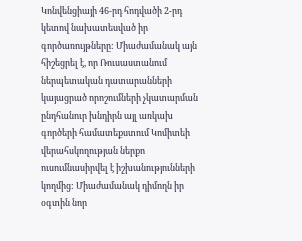Կոնվենցիայի 46-րդ հոդվածի 2-րդ կետով նախատեսված իր գործառույթները: Միաժամանակ այն հիշեցրել է, որ Ռուսաստանում ներպետական դատարանների կայացրած որոշումների չկատարման ընդհանուր խնդիրն այլ առկախ գործերի համատեքստում Կոմիտեի վերահսկողության ներքո ուսումնասիրվել է իշխանությունների կողմից: Միաժամանակ դիմողն իր օգտին նոր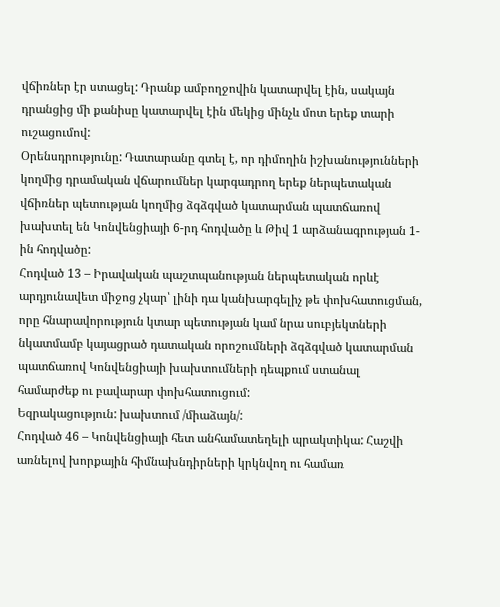վճիռներ էր ստացել: Դրանք ամբողջովին կատարվել էին, սակայն դրանցից մի քանիսը կատարվել էին մեկից մինչև մոտ երեք տարի ուշացումով:
Օրենսդրությունը: Դատարանը գտել է, որ դիմողին իշխանությունների կողմից դրամական վճարումներ կարգադրող երեք ներպետական վճիռներ պետության կողմից ձգձգված կատարման պատճառով խախտել են Կոնվենցիայի 6-րդ հոդվածը և Թիվ 1 արձանագրության 1-ին հոդվածը:
Հոդված 13 – Իրավական պաշտպանության ներպետական որևէ արդյունավետ միջոց չկար՝ լինի դա կանխարգելիչ թե փոխհատուցման, որը հնարավորություն կտար պետության կամ նրա սուբյեկտների նկատմամբ կայացրած դատական որոշումների ձգձգված կատարման պատճառով Կոնվենցիայի խախտումների դեպքում ստանալ համարժեք ու բավարար փոխհատուցում:
Եզրակացություն: խախտում /միաձայն/:
Հոդված 46 – Կոնվենցիայի հետ անհամատեղելի պրակտիկա: Հաշվի առնելով խորքային հիմնախնդիրների կրկնվող ու համառ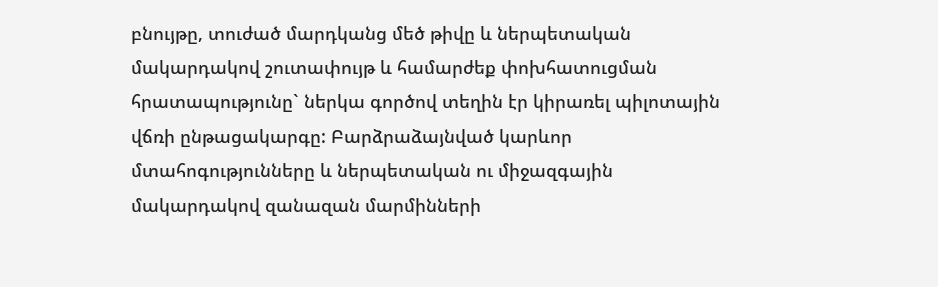բնույթը, տուժած մարդկանց մեծ թիվը և ներպետական մակարդակով շուտափույթ և համարժեք փոխհատուցման հրատապությունը` ներկա գործով տեղին էր կիրառել պիլոտային վճռի ընթացակարգը: Բարձրաձայնված կարևոր մտահոգությունները և ներպետական ու միջազգային մակարդակով զանազան մարմինների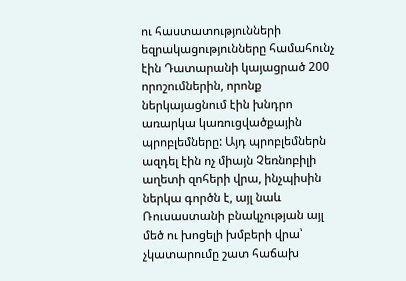ու հաստատությունների եզրակացությունները համահունչ էին Դատարանի կայացրած 200 որոշումներին, որոնք ներկայացնում էին խնդրո առարկա կառուցվածքային պրոբլեմները: Այդ պրոբլեմներն ազդել էին ոչ միայն Չեռնոբիլի աղետի զոհերի վրա, ինչպիսին ներկա գործն է, այլ նաև Ռուսաստանի բնակչության այլ մեծ ու խոցելի խմբերի վրա՝ չկատարումը շատ հաճախ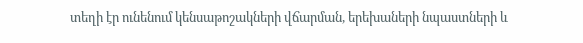տեղի էր ունենում կենսաթոշակների վճարման, երեխաների նպաստների և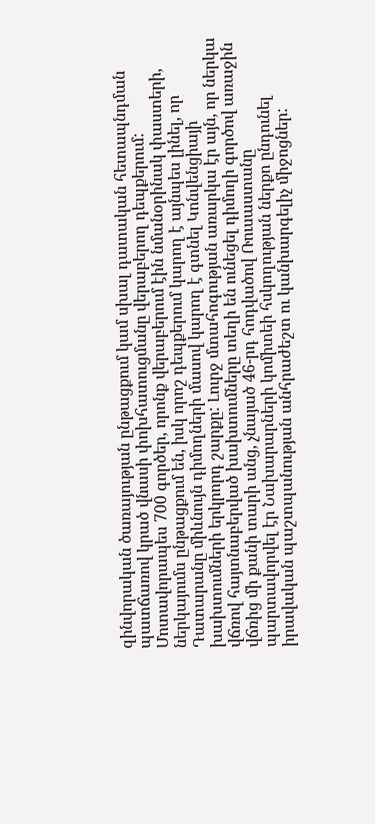զինվորական ծառայության ընթացքում կամ սխալ դատական հետապնդման պատճառով կրած վնասի փոխհատուցմանը վերաբերող դեպքերում: Մոտավորապես 700 գործեր, որոնք վերաբերում էին նմանօրինակ փաստերի, ներկայումս ընթացքում են, իսկ որոշ դեպքերում կարող է այնպես լինել, որ Դատարանը միևնույն դիմողների մասով կարող է գտնել Կոնվենցիայի խախտումների երկրորդ շարքը: Լուրջ մտահոգության առարկա էր այն, որ ներկա վճռով հայտնաբերված խախտումները տեղի են ունեցել դիմողի գործով առաջին վճռից մի քանի տարի անց, չնայած 46-րդ հոդվածով Ռուսաստանը պարտավորվել էր Նախարարների կոմիտեի հսկողության ներքո ընդունել իրավական պաշտպանության անհրաժեշտ ու կանխարգելիչ միջոցներ: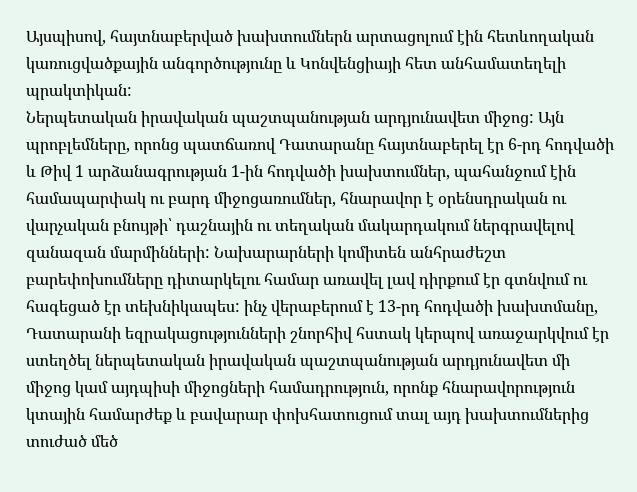Այսպիսով, հայտնաբերված խախտումներն արտացոլում էին հետևողական կառուցվածքային անգործությունը և Կոնվենցիայի հետ անհամատեղելի պրակտիկան:
Ներպետական իրավական պաշտպանության արդյունավետ միջոց: Այն պրոբլեմները, որոնց պատճառով Դատարանը հայտնաբերել էր 6-րդ հոդվածի և Թիվ 1 արձանագրության 1-ին հոդվածի խախտումներ, պահանջում էին համապարփակ ու բարդ միջոցառումներ, հնարավոր է օրենսդրական ու վարչական բնույթի՝ դաշնային ու տեղական մակարդակում ներգրավելով զանազան մարմինների: Նախարարների կոմիտեն անհրաժեշտ բարեփոխումները դիտարկելու համար առավել լավ դիրքում էր գտնվում ու հագեցած էր տեխնիկապես: ինչ վերաբերում է 13-րդ հոդվածի խախտմանը, Դատարանի եզրակացությունների շնորհիվ հստակ կերպով առաջարկվում էր ստեղծել ներպետական իրավական պաշտպանության արդյունավետ մի միջոց կամ այդպիսի միջոցների համադրություն, որոնք հնարավորություն կտային համարժեք և բավարար փոխհատուցում տալ այդ խախտումներից տուժած մեծ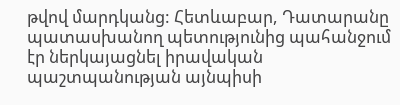թվով մարդկանց: Հետևաբար, Դատարանը պատասխանող պետությունից պահանջում էր ներկայացնել իրավական պաշտպանության այնպիսի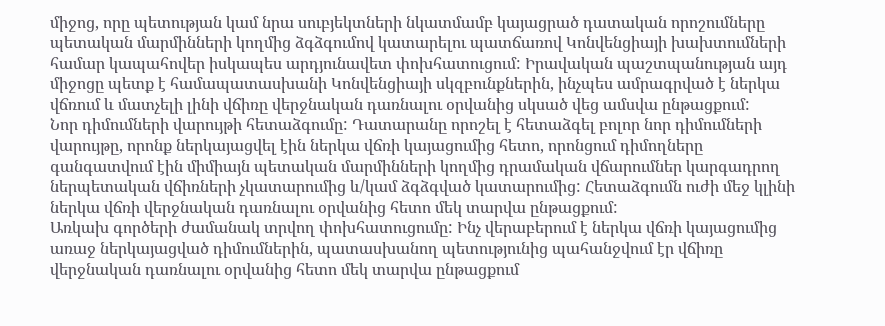միջոց, որը պետության կամ նրա սուբյեկտների նկատմամբ կայացրած դատական որոշումները պետական մարմինների կողմից ձգձգումով կատարելու պատճառով Կոնվենցիայի խախտումների համար կապահովեր իսկապես արդյունավետ փոխհատուցում: Իրավական պաշտպանության այդ միջոցը պետք է համապատասխանի Կոնվենցիայի սկզբունքներին, ինչպես ամրագրված է ներկա վճռում և մատչելի լինի վճիռը վերջնական դառնալու օրվանից սկսած վեց ամսվա ընթացքում:
Նոր դիմումների վարույթի հետաձգումը: Դատարանը որոշել է հետաձգել բոլոր նոր դիմումների վարույթը, որոնք ներկայացվել էին ներկա վճռի կայացումից հետո, որոնցում դիմողները գանգատվում էին միմիայն պետական մարմինների կողմից դրամական վճարումներ կարգադրող ներպետական վճիռների չկատարումից և/կամ ձգձգված կատարումից: Հետաձգումն ուժի մեջ կլինի ներկա վճռի վերջնական դառնալու օրվանից հետո մեկ տարվա ընթացքում:
Առկախ գործերի ժամանակ տրվող փոխհատուցումը: Ինչ վերաբերում է ներկա վճռի կայացումից առաջ ներկայացված դիմումներին, պատասխանող պետությունից պահանջվում էր վճիռը վերջնական դառնալու օրվանից հետո մեկ տարվա ընթացքում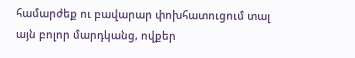համարժեք ու բավարար փոխհատուցում տալ այն բոլոր մարդկանց, ովքեր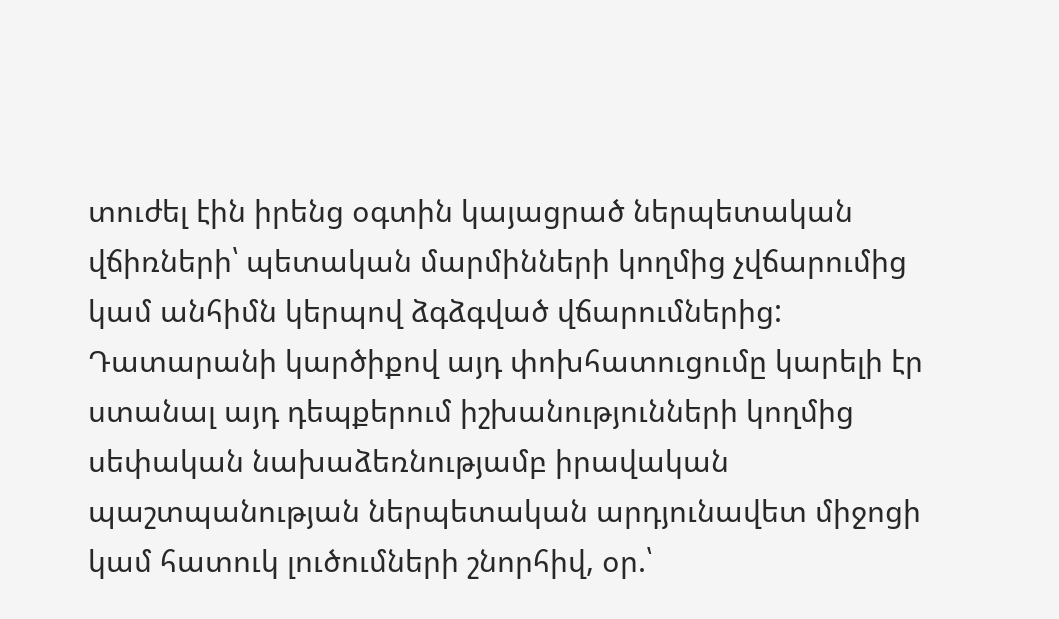տուժել էին իրենց օգտին կայացրած ներպետական վճիռների՝ պետական մարմինների կողմից չվճարումից կամ անհիմն կերպով ձգձգված վճարումներից: Դատարանի կարծիքով այդ փոխհատուցումը կարելի էր ստանալ այդ դեպքերում իշխանությունների կողմից սեփական նախաձեռնությամբ իրավական պաշտպանության ներպետական արդյունավետ միջոցի կամ հատուկ լուծումների շնորհիվ, օր.՝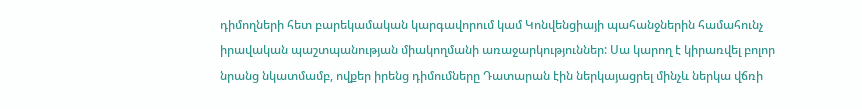դիմողների հետ բարեկամական կարգավորում կամ Կոնվենցիայի պահանջներին համահունչ իրավական պաշտպանության միակողմանի առաջարկություններ: Սա կարող է կիրառվել բոլոր նրանց նկատմամբ, ովքեր իրենց դիմումները Դատարան էին ներկայացրել մինչև ներկա վճռի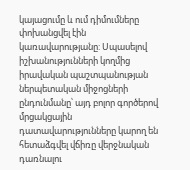կայացումը և ում դիմումները փոխանցվել էին կառավարությանը: Սպասելով իշխանությունների կողմից իրավական պաշտպանության ներպետական միջոցների ընդունմանը՝ այդ բոլոր գործերով մրցակցային դատավարությունները կարող են հետաձգվել վճիռը վերջնական դառնալու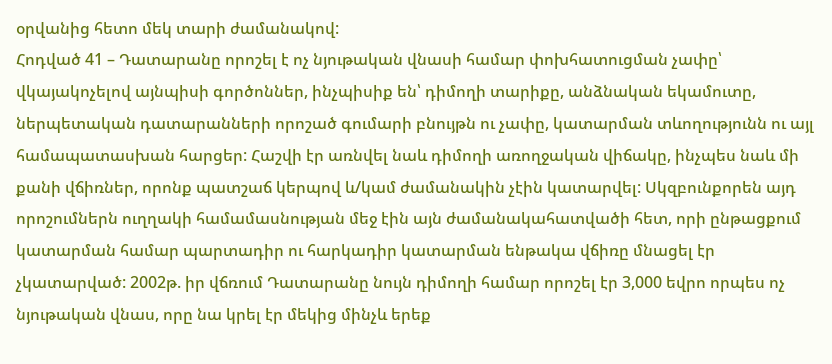օրվանից հետո մեկ տարի ժամանակով:
Հոդված 41 – Դատարանը որոշել է ոչ նյութական վնասի համար փոխհատուցման չափը՝ վկայակոչելով այնպիսի գործոններ, ինչպիսիք են՝ դիմողի տարիքը, անձնական եկամուտը, ներպետական դատարանների որոշած գումարի բնույթն ու չափը, կատարման տևողությունն ու այլ համապատասխան հարցեր: Հաշվի էր առնվել նաև դիմողի առողջական վիճակը, ինչպես նաև մի քանի վճիռներ, որոնք պատշաճ կերպով և/կամ ժամանակին չէին կատարվել: Սկզբունքորեն այդ որոշումներն ուղղակի համամասնության մեջ էին այն ժամանակահատվածի հետ, որի ընթացքում կատարման համար պարտադիր ու հարկադիր կատարման ենթակա վճիռը մնացել էր չկատարված: 2002թ. իր վճռում Դատարանը նույն դիմողի համար որոշել էր 3,000 եվրո որպես ոչ նյութական վնաս, որը նա կրել էր մեկից մինչև երեք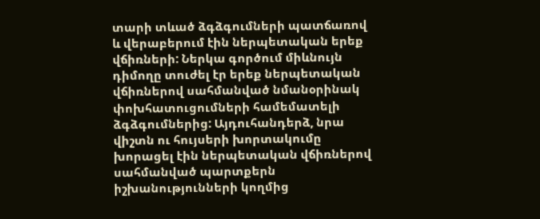տարի տևած ձգձգումների պատճառով և վերաբերում էին ներպետական երեք վճիռների: Ներկա գործում միևնույն դիմողը տուժել էր երեք ներպետական վճիռներով սահմանված նմանօրինակ փոխհատուցումների համեմատելի ձգձգումներից: Այդուհանդերձ, նրա վիշտն ու հույսերի խորտակումը խորացել էին ներպետական վճիռներով սահմանված պարտքերն իշխանությունների կողմից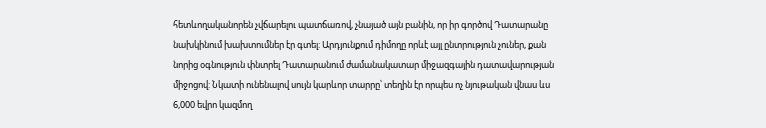հետևողականորեն չվճարելու պատճառով, չնայած այն բանին, որ իր գործով Դատարանը նախկինում խախտումներ էր գտել: Արդյունքում դիմողը որևէ այլ ընտրություն չուներ, քան նորից օգնություն փնտրել Դատարանում ժամանակատար միջազգային դատավարության միջոցով: Նկատի ունենալով սույն կարևոր տարրը՝ տեղին էր որպես ոչ նյութական վնաս ևս 6,000 եվրո կազմող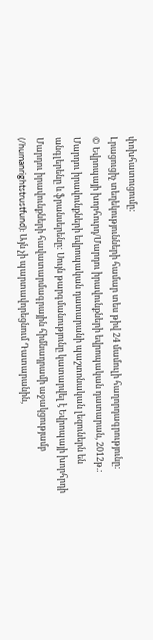փոխհատուցումը:
Լրացուցիչ տեղեկությունների համար տես թիվ 24 մամուլի հաղորդագրությունը:
© Եվրոպայի խորհուրդ/Մարդու իրավունքների եվրոպական դատարան, 2012թ.:
Մարդու իրավունքների եվրոպական դատարանի պաշտոնական լեզուներն են անգլերենը և ֆրանսերենը: Սույն թարգմանությունը կատարվել է Եվրոպայի խորհրդի Մարդու իրավունքների հավատարմագրային հիմնադրամի աջակցությամբ (/humanrightstrustfund): Այն չի պարտավորեցնում Դատարանին,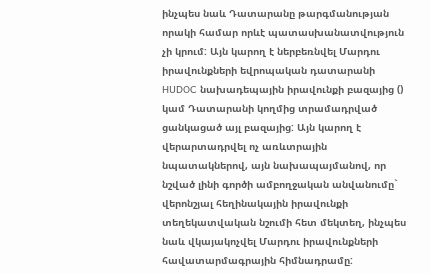ինչպես նաև Դատարանը թարգմանության որակի համար որևէ պատասխանատվություն չի կրում: Այն կարող է ներբեռնվել Մարդու իրավունքների եվրոպական դատարանի HUDOC նախադեպային իրավունքի բազայից () կամ Դատարանի կողմից տրամադրված ցանկացած այլ բազայից: Այն կարող է վերարտադրվել ոչ առևտրային նպատակներով, այն նախապայմանով, որ նշված լինի գործի ամբողջական անվանումը` վերոնշյալ հեղինակային իրավունքի տեղեկատվական նշումի հետ մեկտեղ, ինչպես նաև վկայակոչվել Մարդու իրավունքների հավատարմագրային հիմնադրամը: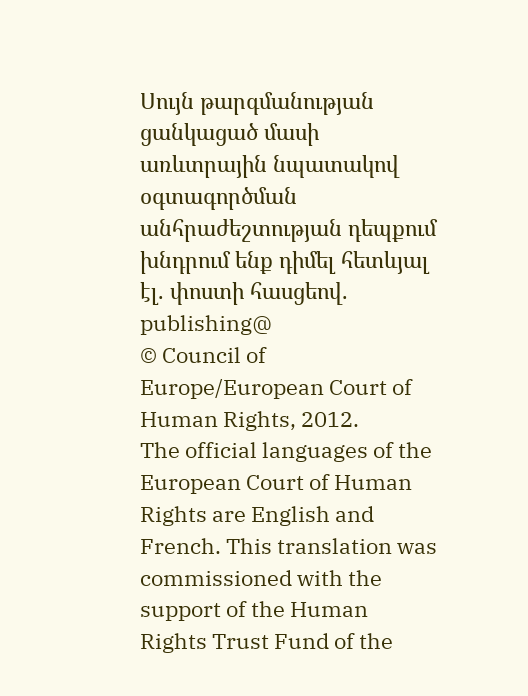Սույն թարգմանության ցանկացած մասի առևտրային նպատակով օգտագործման անհրաժեշտության դեպքում խնդրում ենք դիմել հետևյալ էլ. փոստի հասցեով. publishing@
© Council of Europe/European Court of Human Rights, 2012.
The official languages of the European Court of Human Rights are English and French. This translation was commissioned with the support of the Human Rights Trust Fund of the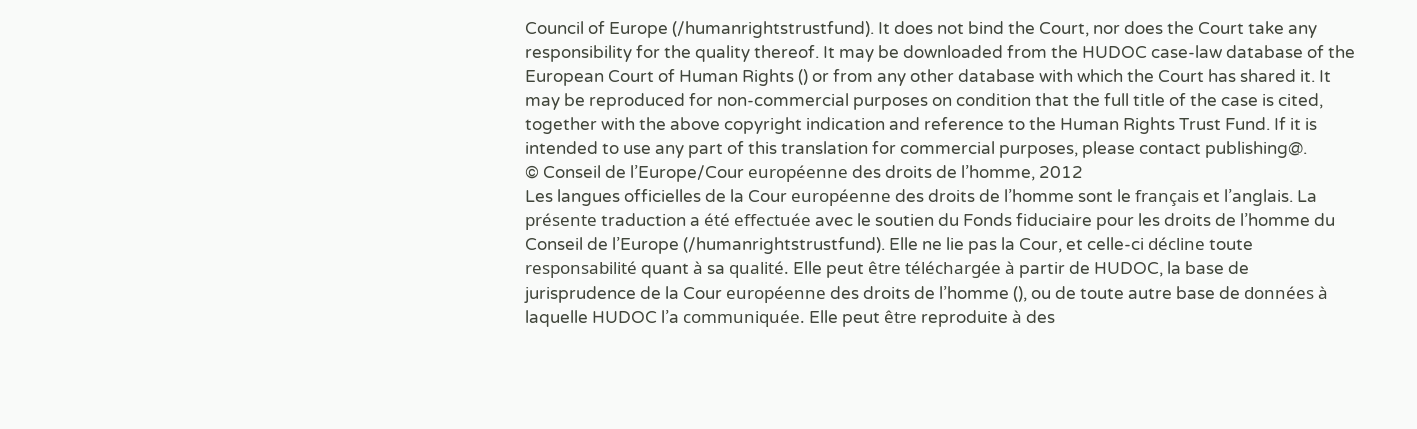Council of Europe (/humanrightstrustfund). It does not bind the Court, nor does the Court take any responsibility for the quality thereof. It may be downloaded from the HUDOC case-law database of the European Court of Human Rights () or from any other database with which the Court has shared it. It may be reproduced for non-commercial purposes on condition that the full title of the case is cited, together with the above copyright indication and reference to the Human Rights Trust Fund. If it is intended to use any part of this translation for commercial purposes, please contact publishing@.
© Conseil de l’Europe/Cour européenne des droits de l’homme, 2012
Les langues officielles de la Cour européenne des droits de l’homme sont le français et l’anglais. La présente traduction a été effectuée avec le soutien du Fonds fiduciaire pour les droits de l’homme du Conseil de l’Europe (/humanrightstrustfund). Elle ne lie pas la Cour, et celle-ci décline toute responsabilité quant à sa qualité. Elle peut être téléchargée à partir de HUDOC, la base de jurisprudence de la Cour européenne des droits de l’homme (), ou de toute autre base de données à laquelle HUDOC l’a communiquée. Elle peut être reproduite à des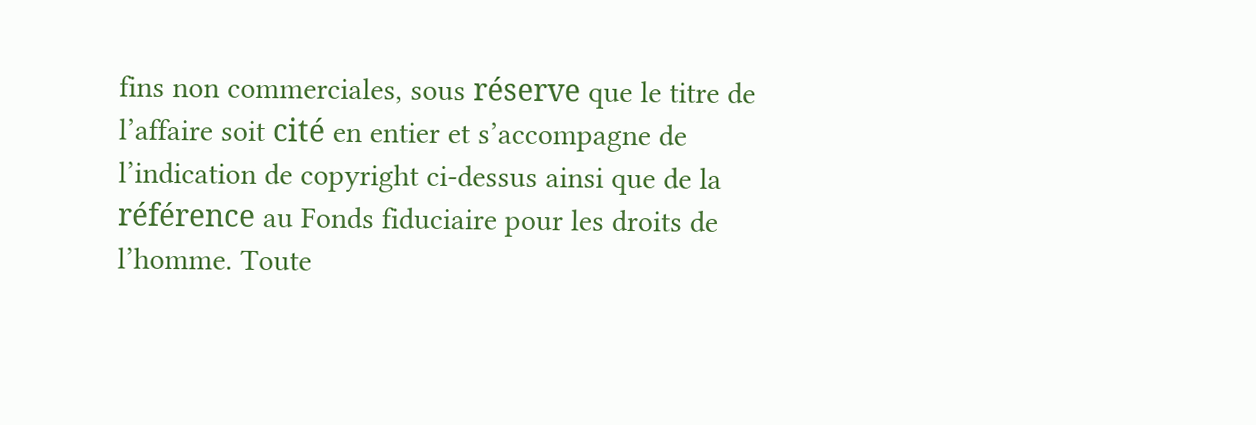fins non commerciales, sous réserve que le titre de l’affaire soit cité en entier et s’accompagne de l’indication de copyright ci-dessus ainsi que de la référence au Fonds fiduciaire pour les droits de l’homme. Toute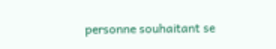personne souhaitant se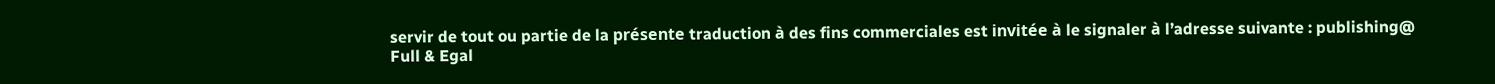servir de tout ou partie de la présente traduction à des fins commerciales est invitée à le signaler à l’adresse suivante : publishing@
Full & Egal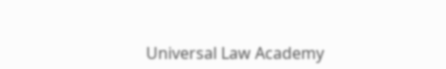Universal Law Academy